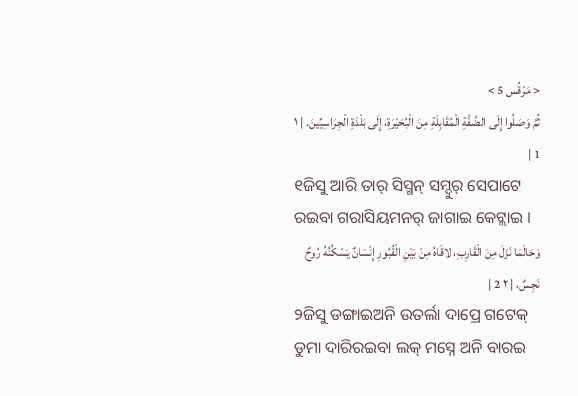< مَرْقُس 5 >
ثُمَّ وَصَلُوا إِلَى الضَّفَّةِ الْمُقَابِلَةِ مِنَ الْبُحَيْرَةِ، إِلَى بَلْدَةِ الْجِرَاسِيِّينَ. | ١ 1 |
୧ଜିସୁ ଆରି ତାର୍ ସିସ୍ମନ୍ ସମ୍ଦୁର୍ ସେପାଟେ ରଇବା ଗରାସିୟମନର୍ ଜାଗାଇ କେଟ୍ଲାଇ ।
وَحَالَمَا نَزَلَ مِنَ الْقَارِبِ، لاقَاهُ مِنْ بَيْنِ الْقُبُورِ إِنْسَانٌ يَسْكُنُهُ رُوحٌ نَجِسٌ، | ٢ 2 |
୨ଜିସୁ ଡଙ୍ଗାଇଅନି ଉତର୍ଲା ଦାପ୍ରେ ଗଟେକ୍ ଡୁମା ଦାରିରଇବା ଲକ୍ ମସ୍ନେ ଅନି ବାରଇ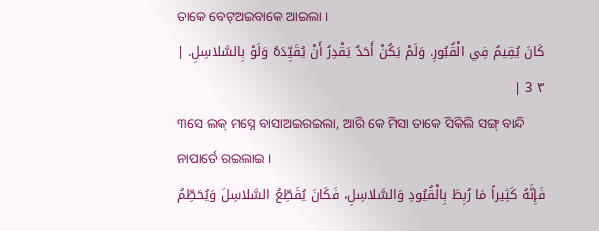ତାକେ ବେଟ୍ଅଇବାକେ ଆଇଲା ।
كَانَ يُقِيمُ فِي الْقُبُورِ. وَلَمْ يَكُنْ أَحَدٌ يَقْدِرُ أَنْ يُقَيِّدَهُ وَلَوْ بِالسَّلاسِلِ. | ٣ 3 |
୩ସେ ଲକ୍ ମସ୍ନେ ବାସାଅଇରଇଲା, ଆରି କେ ମିସା ତାକେ ସିକିଲି ସଙ୍ଗ୍ ବାନ୍ଦି ନାପାର୍ତେ ରଇଲାଇ ।
فَإِنَّهُ كَثِيراً مَا رُبِطَ بِالْقُيُودِ وَالسَّلاسِلِ، فَكَانَ يُقَطِّعُ السَّلاسِلَ وَيُحَطِّمُ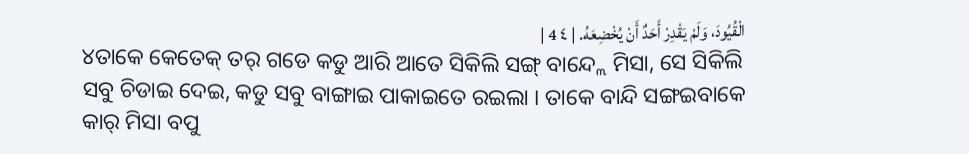الْقُيُودَ، وَلَمْ يَقْدِرْ أَحَدٌ أَنْ يُخْضِعَهُ. | ٤ 4 |
୪ତାକେ କେତେକ୍ ତର୍ ଗଡେ କଡୁ ଆରି ଆତେ ସିକିଲି ସଙ୍ଗ୍ ବାନ୍ଦ୍ଲେ ମିସା, ସେ ସିକିଲି ସବୁ ଚିଡାଇ ଦେଇ, କଡୁ ସବୁ ବାଙ୍ଗାଇ ପାକାଇତେ ରଇଲା । ତାକେ ବାନ୍ଦି ସଙ୍ଗଇବାକେ କାର୍ ମିସା ବପୁ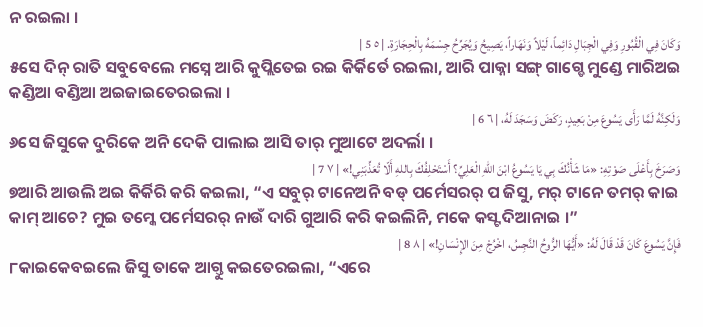ନ ରଇଲା ।
وَكَانَ فِي الْقُبُورِ وَفِي الْجِبَالِ دَائِماً، لَيْلاً وَنَهَاراً، يَصِيحُ وَيُجَرِّحُ جِسْمَهُ بِالْحِجَارَةِ. | ٥ 5 |
୫ସେ ଦିନ୍ ରାତି ସବୁବେଲେ ମସ୍ନେ ଆରି କୁପ୍ଲିତେଇ ରଇ କିର୍କିର୍ତେ ରଇଲା, ଆରି ପାକ୍ନା ସଙ୍ଗ୍ ଗାଗ୍ଡେ ମୁଣ୍ଡେ ମାରିଅଇ କଣ୍ଡିଆ ବଣ୍ଡିଆ ଅଇଜାଇତେରଇଲା ।
وَلَكِنَّهُ لَمَّا رَأَى يَسُوعَ مِنْ بَعِيدٍ، رَكَضَ وَسَجَدَ لَهُ، | ٦ 6 |
୬ସେ ଜିସୁକେ ଦୁରିକେ ଅନି ଦେକି ପାଲାଇ ଆସି ତାର୍ ମୁଆଟେ ଅଦର୍ଲା ।
وَصَرَخَ بِأَعْلَى صَوْتِهِ: «مَا شَأْنُكَ بِي يَا يَسُوعُ ابْنَ اللهِ الْعَلِيِّ؟ أَسْتَحْلِفُكَ بِاللهِ أَلّا تُعَذِّبَنِي!» | ٧ 7 |
୭ଆରି ଆଉଲି ଅଇ କିର୍କିରି କରି କଇଲା, “ଏ ସବୁର୍ ଟାନେଅନି ବଡ୍ ପର୍ମେସରର୍ ପ ଜିସୁ, ମର୍ ଟାନେ ତମର୍ କାଇ କାମ୍ ଆଚେ? ମୁଇ ତମ୍କେ ପର୍ମେସରର୍ ନାଉଁ ଦାରି ଗୁଆରି କରି କଇଲିନି, ମକେ କସ୍ଟ ଦିଆନାଇ ।”
فَإِنَّ يَسُوعَ كَانَ قَدْ قَالَ لَهُ: «أَيُّهَا الرُّوحُ النَّجِسُ، اخْرُجْ مِنَ الإِنْسَانِ!» | ٨ 8 |
୮କାଇକେବଇଲେ ଜିସୁ ତାକେ ଆଗ୍ତୁ କଇତେରଇଲା, “ଏରେ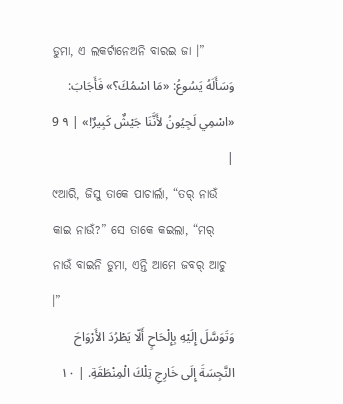ଡୁମା, ଏ ଲକର୍ଟାନେଅନି ବାରଇ ଜା ।”
وَسَأَلَهُ يَسُوعُ: «مَا اسْمُكَ؟» فَأَجَابَ: «اسْمِي لَجِيُونُ لأَنَّنَا جَيْشٌ كَبِيرٌ!» | ٩ 9 |
୯ଆରି, ଜିସୁ ତାକେ ପାଚାର୍ଲା, “ତର୍ ନାଉଁ କାଇ ନାଉଁ?” ସେ ତାକେ କଇଲା, “ମର୍ ନାଉଁ ବାଇନି ଡୁମା, ଏନ୍ତି ଆମେ ଜବର୍ ଆଚୁ ।”
وَتَوَسَّلَ إِلَيْهِ بِإِلْحَاحٍ أَلّا يَطْرُدَ الأَرْوَاحَ النَّجِسَةَ إِلَى خَارِجِ تِلْكَ الْمِنْطَقَةِ. | ١٠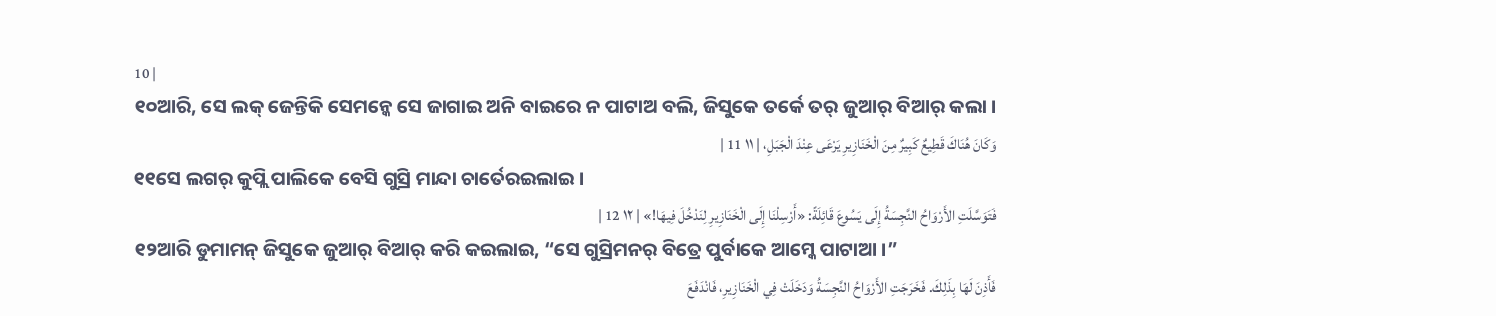10 |
୧୦ଆରି, ସେ ଲକ୍ ଜେନ୍ତିକି ସେମନ୍କେ ସେ ଜାଗାଇ ଅନି ବାଇରେ ନ ପାଟାଅ ବଲି, ଜିସୁକେ ତର୍କେ ତର୍ ଜୁଆର୍ ବିଆର୍ କଲା ।
وَكَانَ هُنَاكَ قَطِيعٌ كَبِيرٌ مِنَ الْخَنَازِيرِ يَرْعَى عِنْدَ الْجَبَلِ، | ١١ 11 |
୧୧ସେ ଲଗର୍ କୁପ୍ଲି ପାଲିକେ ବେସି ଗୁସ୍ରି ମାନ୍ଦା ଚାର୍ତେରଇଲାଇ ।
فَتَوَسَّلَتِ الأَرْوَاحُ النَّجِسَةُ إِلَى يَسُوعَ قَائِلَةً: «أَرْسِلْنَا إِلَى الْخَنَازِيرِ لِنَدْخُلَ فِيهَا!» | ١٢ 12 |
୧୨ଆରି ଡୁମାମନ୍ ଜିସୁକେ ଜୁଆର୍ ବିଆର୍ କରି କଇଲାଇ, “ସେ ଗୁସ୍ରିମନର୍ ବିତ୍ରେ ପୁର୍ବାକେ ଆମ୍କେ ପାଟାଆ ।”
فَأَذِنَ لَهَا بِذَلِكَ. فَخَرَجَتِ الأَرْوَاحُ النَّجِسَةُ وَدَخَلَتْ فِي الْخَنَازِيرِ، فَانْدَفَعَ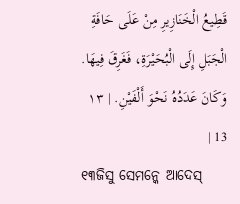قَطِيعُ الْخَنَازِيرِ مِنْ عَلَى حَافَةِ الْجَبَلِ إِلَى الْبُحَيْرَةِ، فَغَرِقَ فِيهَا. وَكَانَ عَدَدُهُ نَحْوَ أَلْفَيْنِ. | ١٣ 13 |
୧୩ଜିସୁ ସେମନ୍କେ ଆଦେସ୍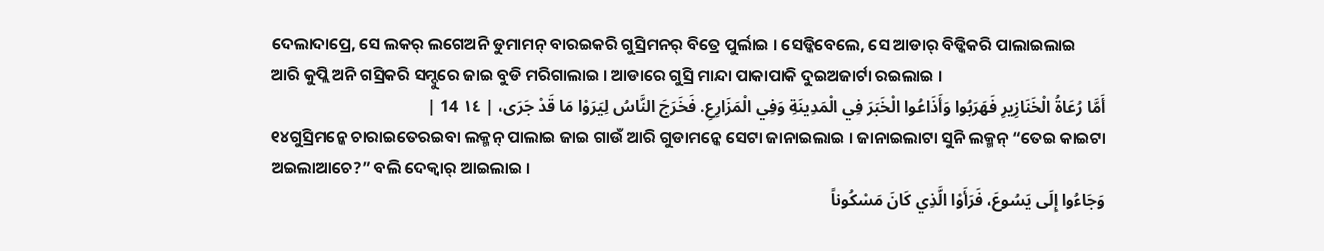ଦେଲାଦାପ୍ରେ, ସେ ଲକର୍ ଲଗେଅନି ଡୁମାମନ୍ ବାରଇକରି ଗୁସ୍ରିମନର୍ ବିତ୍ରେ ପୁର୍ଲାଇ । ସେଡ୍କିବେଲେ, ସେ ଆଡାର୍ ବିଡ୍କିକରି ପାଲାଇଲାଇ ଆରି କୁପ୍ଲି ଅନି ଗସ୍ରିକରି ସମ୍ଦୁରେ ଜାଇ ବୁଡି ମରିଗାଲାଇ । ଆଡାରେ ଗୁସ୍ରି ମାନ୍ଦା ପାକାପାକି ଦୁଇଅଜାର୍ଟା ରଇଲାଇ ।
أَمَّا رُعَاةُ الْخَنَازِيرِ فَهَرَبُوا وَأَذَاعُوا الْخَبَرَ فِي الْمَدِينَةِ وَفِي الْمَزَارِعِ. فَخَرَجَ النَّاسُ لِيَرَوْا مَا قَدْ جَرَى، | ١٤ 14 |
୧୪ଗୁସ୍ରିମନ୍କେ ଚାରାଇତେରଇବା ଲକ୍ମନ୍ ପାଲାଇ ଜାଇ ଗାଉଁ ଆରି ଗୁଡାମନ୍କେ ସେଟା ଜାନାଇଲାଇ । ଜାନାଇଲାଟା ସୁନି ଲକ୍ମନ୍ “ତେଇ କାଇଟା ଅଇଲାଆଚେ?” ବଲି ଦେକ୍ବାର୍ ଆଇଲାଇ ।
وَجَاءُوا إِلَى يَسُوعَ، فَرَأَوْا الَّذِي كَانَ مَسْكُوناً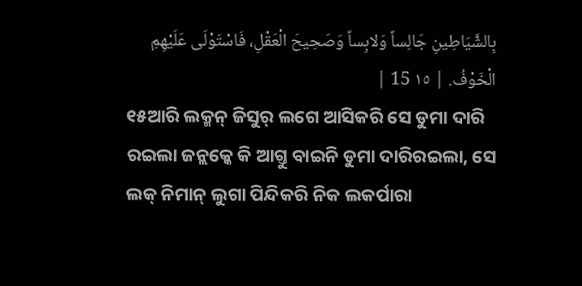بِالشَّيَاطِينِ جَالِساً وَلابِساً وَصَحِيحَ الْعَقْلِ، فَاسْتَوْلَى عَلَيْهِمِ الْخَوْفُ. | ١٥ 15 |
୧୫ଆରି ଲକ୍ମନ୍ ଜିସୁର୍ ଲଗେ ଆସିକରି ସେ ଡୁମା ଦାରି ରଇଲା ଜନ୍ଲକ୍କେ କି ଆଗ୍ତୁ ବାଇନି ଡୁମା ଦାରିରଇଲା, ସେ ଲକ୍ ନିମାନ୍ ଲୁଗା ପିନ୍ଦିକରି ନିକ ଲକର୍ପାରା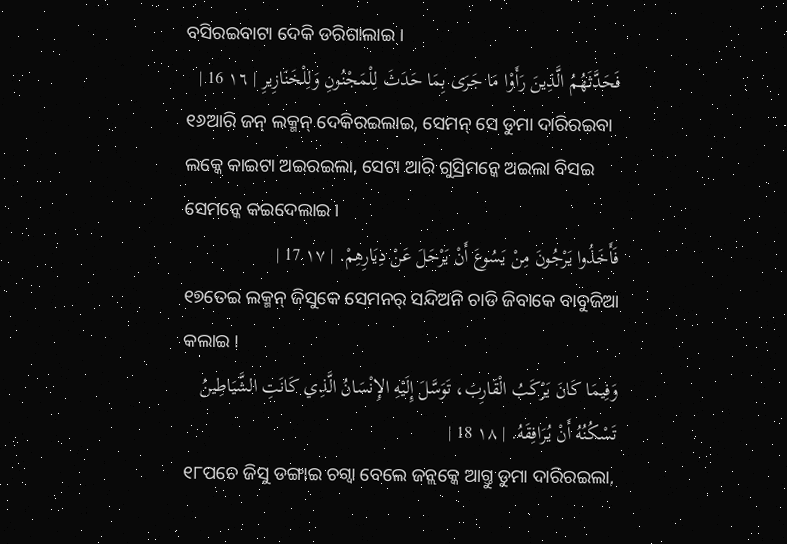ବସିରଇବାଟା ଦେକି ଡରିଗାଲାଇ ।
فَحَدَّثَهُمُ الَّذِينَ رَأَوْا مَا جَرَى بِمَا حَدَثَ لِلْمَجْنُونِ وَلِلْخَنَازِيرِ | ١٦ 16 |
୧୬ଆରି ଜନ୍ ଲକ୍ମନ୍ ଦେକିରଇଲାଇ, ସେମନ୍ ସେ ଡୁମା ଦାରିରଇବା ଲକ୍କେ କାଇଟା ଅଇରଇଲା, ସେଟା ଆରି ଗୁସ୍ରିମନ୍କେ ଅଇଲା ବିସଇ ସେମନ୍କେ କଇଦେଲାଇ ।
فَأَخَذُوا يَرْجُونَ مِنْ يَسُوعَ أَنْ يَرْحَلَ عَنْ دِيَارِهِمْ. | ١٧ 17 |
୧୭ତେଇ ଲକ୍ମନ୍ ଜିସୁକେ ସେମନର୍ ସନ୍ଦିଅନି ଚାଡି ଜିବାକେ ବାବୁଜିଆ କଲାଇ ।
وَفِيمَا كَانَ يَرْكَبُ الْقَارِبَ، تَوَسَّلَ إِلَيْهِ الإِنْسَانُ الَّذِي كَانَتِ الشَّيَاطِينُ تَسْكُنُهُ أَنْ يُرَافِقَهُ. | ١٨ 18 |
୧୮ପଚେ ଜିସୁ ଡଙ୍ଗାଇ ଚଗ୍ବା ବେଲେ ଜନ୍ଲକ୍କେ ଆଗ୍ତୁ ଡୁମା ଦାରିରଇଲା,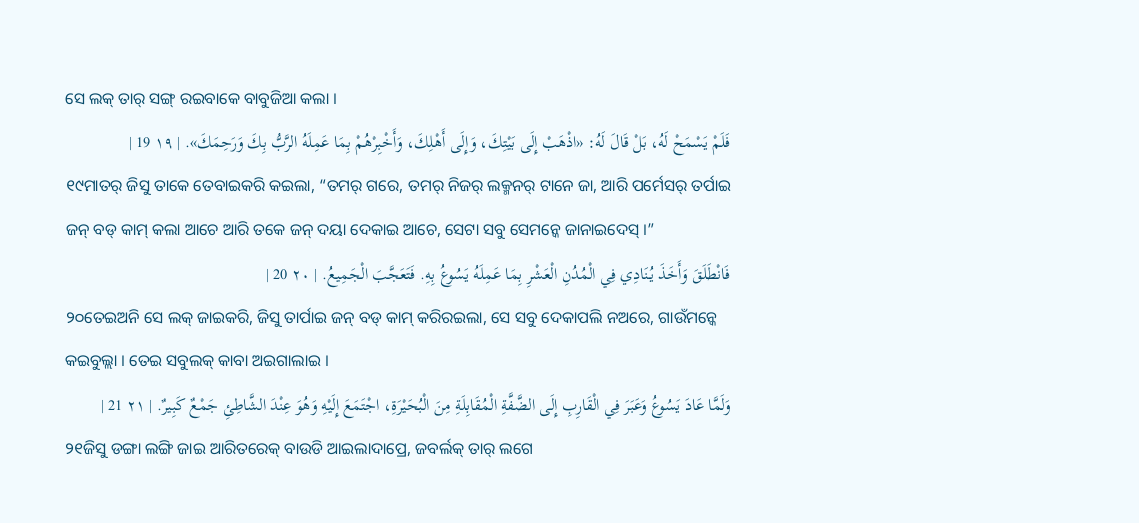ସେ ଲକ୍ ତାର୍ ସଙ୍ଗ୍ ରଇବାକେ ବାବୁଜିଆ କଲା ।
فَلَمْ يَسْمَحْ لَهُ، بَلْ قَالَ لَهُ: «اذْهَبْ إِلَى بَيْتِكَ، وَإِلَى أَهْلِكَ، وَأَخْبِرْهُمْ بِمَا عَمِلَهُ الرَّبُّ بِكَ وَرَحِمَكَ». | ١٩ 19 |
୧୯ମାତର୍ ଜିସୁ ତାକେ ତେବାଇକରି କଇଲା, “ତମର୍ ଗରେ, ତମର୍ ନିଜର୍ ଲକ୍ମନର୍ ଟାନେ ଜା, ଆରି ପର୍ମେସର୍ ତର୍ପାଇ ଜନ୍ ବଡ୍ କାମ୍ କଲା ଆଚେ ଆରି ତକେ ଜନ୍ ଦୟା ଦେକାଇ ଆଚେ, ସେଟା ସବୁ ସେମନ୍କେ ଜାନାଇଦେସ୍ ।”
فَانْطَلَقَ وَأَخَذَ يُنَادِي فِي الْمُدُنِ الْعَشْرِ بِمَا عَمِلَهُ يَسُوعُ بِهِ. فَتَعَجَّبَ الْجَمِيعُ. | ٢٠ 20 |
୨୦ତେଇଅନି ସେ ଲକ୍ ଜାଇକରି, ଜିସୁ ତାର୍ପାଇ ଜନ୍ ବଡ୍ କାମ୍ କରିରଇଲା, ସେ ସବୁ ଦେକାପଲି ନଅରେ, ଗାଉଁମନ୍କେ କଇବୁଲ୍ଲା । ତେଇ ସବୁଲକ୍ କାବା ଅଇଗାଲାଇ ।
وَلَمَّا عَادَ يَسُوعُ وَعَبَرَ فِي الْقَارِبِ إِلَى الضَّفَّةِ الْمُقَابِلَةِ مِنَ الْبُحَيْرَةِ، اجْتَمَعَ إِلَيْهِ وَهُوَ عِنْدَ الشَّاطِئِ جَمْعٌ كَبِيرٌ. | ٢١ 21 |
୨୧ଜିସୁ ଡଙ୍ଗା ଲଙ୍ଗି ଜାଇ ଆରିତରେକ୍ ବାଉଡି ଆଇଲାଦାପ୍ରେ, ଜବର୍ଲକ୍ ତାର୍ ଲଗେ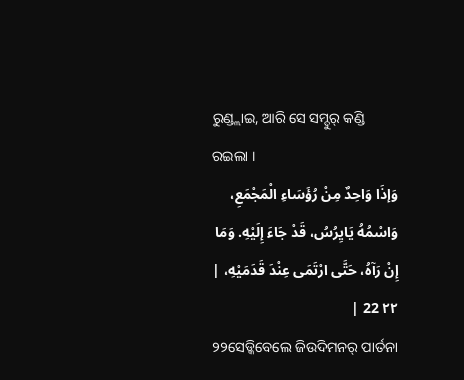ରୁଣ୍ଡ୍ଲାଇ, ଆରି ସେ ସମ୍ଦୁର୍ କଣ୍ଡି ରଇଲା ।
وَإذَا وَاحِدٌ مِنْ رُؤَسَاءِ الْمَجْمَعِ، وَاسْمُهُ يَايِرُسُ، قَدْ جَاءَ إِلَيْهِ. وَمَا إِنْ رَآهُ، حَتَّى ارْتَمَى عِنْدَ قَدَمَيْهِ، | ٢٢ 22 |
୨୨ସେଡ୍କିବେଲେ ଜିଉଦିମନର୍ ପାର୍ତନା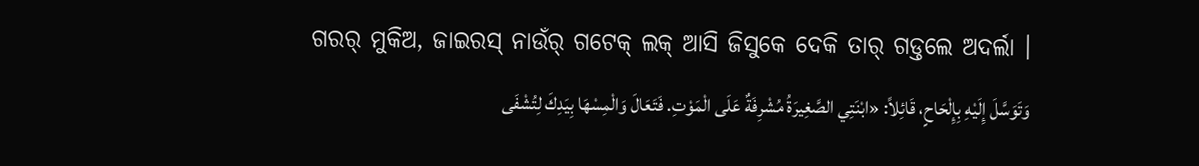ଗରର୍ ମୁକିଅ, ଜାଇରସ୍ ନାଉଁର୍ ଗଟେକ୍ ଲକ୍ ଆସି ଜିସୁକେ ଦେକି ତାର୍ ଗଡ୍ତଲେ ଅଦର୍ଲା ।
وَتَوَسَّلَ إِلَيْهِ بِإِلْحَاحٍ، قَائِلاً: «ابْنَتِي الصَّغِيرَةُ مُشْرِفَةٌ عَلَى الْمَوْتِ. فَتَعَالَ وَالْمِسْهَا بِيَدِكَ لِتُشْفَى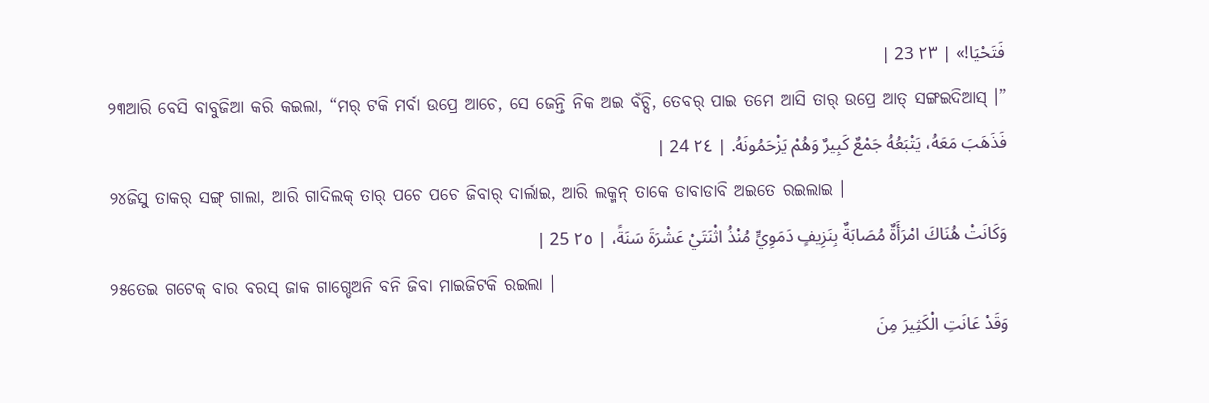فَتَحْيَا!» | ٢٣ 23 |
୨୩ଆରି ବେସି ବାବୁଜିଆ କରି କଇଲା, “ମର୍ ଟକି ମର୍ବା ଉପ୍ରେ ଆଚେ, ସେ ଜେନ୍ତି ନିକ ଅଇ ବଁଚ୍ସି, ତେବର୍ ପାଇ ତମେ ଆସି ତାର୍ ଉପ୍ରେ ଆତ୍ ସଙ୍ଗଇଦିଆସ୍ ।”
فَذَهَبَ مَعَهُ، يَتْبَعُهُ جَمْعٌ كَبِيرٌ وَهُمْ يَزْحَمُونَهُ. | ٢٤ 24 |
୨୪ଜିସୁ ତାକର୍ ସଙ୍ଗ୍ ଗାଲା, ଆରି ଗାଦିଲକ୍ ତାର୍ ପଚେ ପଚେ ଜିବାର୍ ଦାର୍ଲାଇ, ଆରି ଲକ୍ମନ୍ ତାକେ ଡାବାଡାବି ଅଇତେ ରଇଲାଇ ।
وَكَانَتْ هُنَاكَ امْرَأَةٌ مُصَابَةٌ بِنَزِيفٍ دَمَوِيٍّ مُنْذُ اثْنَتَيْ عَشْرَةَ سَنَةً، | ٢٥ 25 |
୨୫ତେଇ ଗଟେକ୍ ବାର ବରସ୍ ଜାକ ଗାଗ୍ଡେଅନି ବନି ଜିବା ମାଇଜିଟକି ରଇଲା ।
وَقَدْ عَانَتِ الْكَثِيرَ مِنَ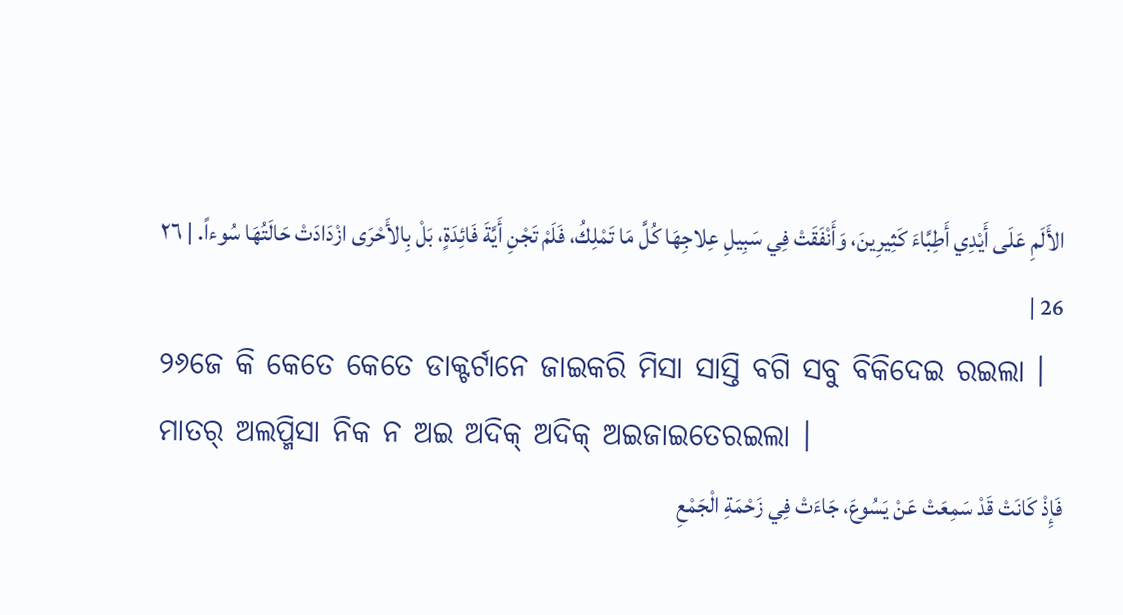الأَلَمِ عَلَى أَيْدِي أَطِبَّاءَ كَثِيرِينَ، وَأَنْفَقَتْ فِي سَبِيلِ عِلاجِهَا كُلَّ مَا تَمْلِكُ، فَلَمْ تَجْنِ أَيَّةَ فَائِدَةٍ، بَلْ بِالأَحْرَى ازْدَادَتْ حَالَتُهَا سُوءاً. | ٢٦ 26 |
୨୬ଜେ କି କେତେ କେତେ ଡାକ୍ଟର୍ଟାନେ ଜାଇକରି ମିସା ସାସ୍ତି ବଗି ସବୁ ବିକିଦେଇ ରଇଲା । ମାତର୍ ଅଲପ୍ମିସା ନିକ ନ ଅଇ ଅଦିକ୍ ଅଦିକ୍ ଅଇଜାଇତେରଇଲା ।
فَإِذْ كَانَتْ قَدْ سَمِعَتْ عَنْ يَسُوعَ، جَاءَتْ فِي زَحْمَةِ الْجَمْعِ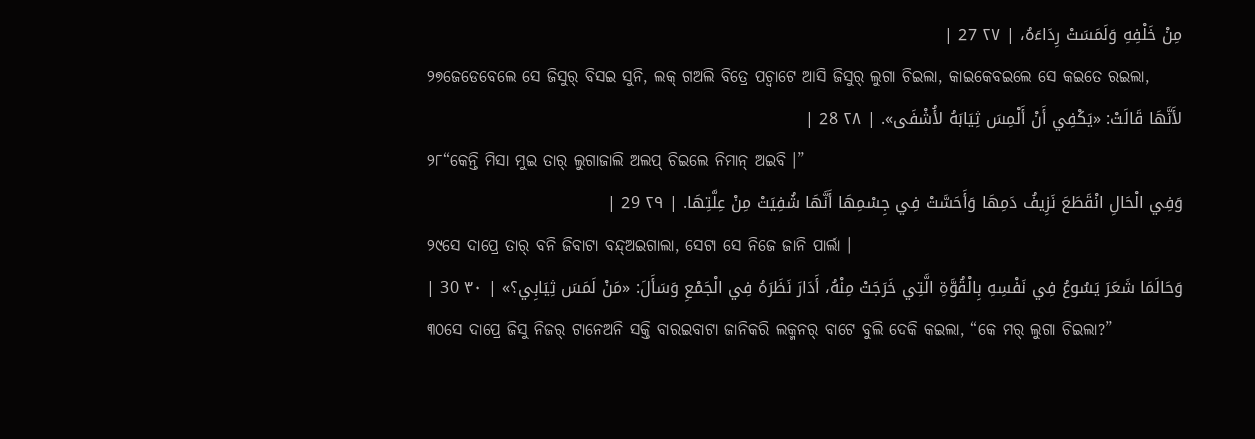مِنْ خَلْفِهِ وَلَمَسَتْ رِدَاءَهُ، | ٢٧ 27 |
୨୭ଜେଡେବେଲେ ସେ ଜିସୁର୍ ବିସଇ ସୁନି, ଲକ୍ ଗଅଲି ବିତ୍ରେ ପଚ୍ବାଟେ ଆସି ଜିସୁର୍ ଲୁଗା ଚିଇଲା, କାଇକେବଇଲେ ସେ କଇତେ ରଇଲା,
لأَنَّهَا قَالَتْ: «يَكْفِي أَنْ أَلْمِسَ ثِيَابَهُ لأُشْفَى». | ٢٨ 28 |
୨୮“କେନ୍ତି ମିସା ମୁଇ ତାର୍ ଲୁଗାଜାଲି ଅଲପ୍ ଚିଇଲେ ନିମାନ୍ ଅଇବି ।”
وَفِي الْحَالِ انْقَطَعَ نَزِيفُ دَمِهَا وَأَحَسَّتْ فِي جِسْمِهَا أَنَّهَا شُفِيَتْ مِنْ عِلَّتِهَا. | ٢٩ 29 |
୨୯ସେ ଦାପ୍ରେ ତାର୍ ବନି ଜିବାଟା ବନ୍ଦ୍ଅଇଗାଲା, ସେଟା ସେ ନିଜେ ଜାନି ପାର୍ଲା ।
وَحَالَمَا شَعَرَ يَسُوعُ فِي نَفْسِهِ بِالْقُوَّةِ الَّتِي خَرَجَتْ مِنْهُ، أَدَارَ نَظَرَهُ فِي الْجَمْعِ وَسَأَلَ: «مَنْ لَمَسَ ثِيَابِي؟» | ٣٠ 30 |
୩୦ସେ ଦାପ୍ରେ ଜିସୁ ନିଜର୍ ଟାନେଅନି ସକ୍ତି ବାରଇବାଟା ଜାନିକରି ଲକ୍ମନର୍ ବାଟେ ବୁଲି ଦେକି କଇଲା, “କେ ମର୍ ଲୁଗା ଚିଇଲା?”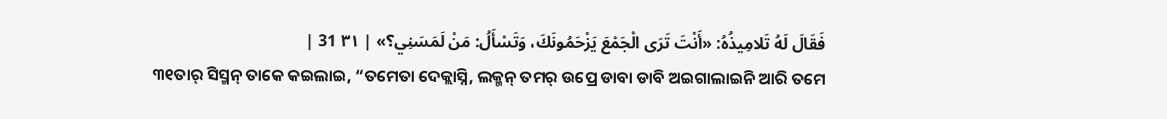فَقَالَ لَهُ تَلامِيذُهُ: «أَنْتَ تَرَى الْجَمْعَ يَزْحَمُونَكَ، وَتَسْأَلُ: مَنْ لَمَسَنِي؟» | ٣١ 31 |
୩୧ତାର୍ ସିସ୍ମନ୍ ତାକେ କଇଲାଇ, “ତମେତା ଦେକ୍ଲାସ୍ନି, ଲକ୍ମନ୍ ତମର୍ ଉପ୍ରେ ଡାବା ଡାବି ଅଇଗାଲାଇନି ଆରି ତମେ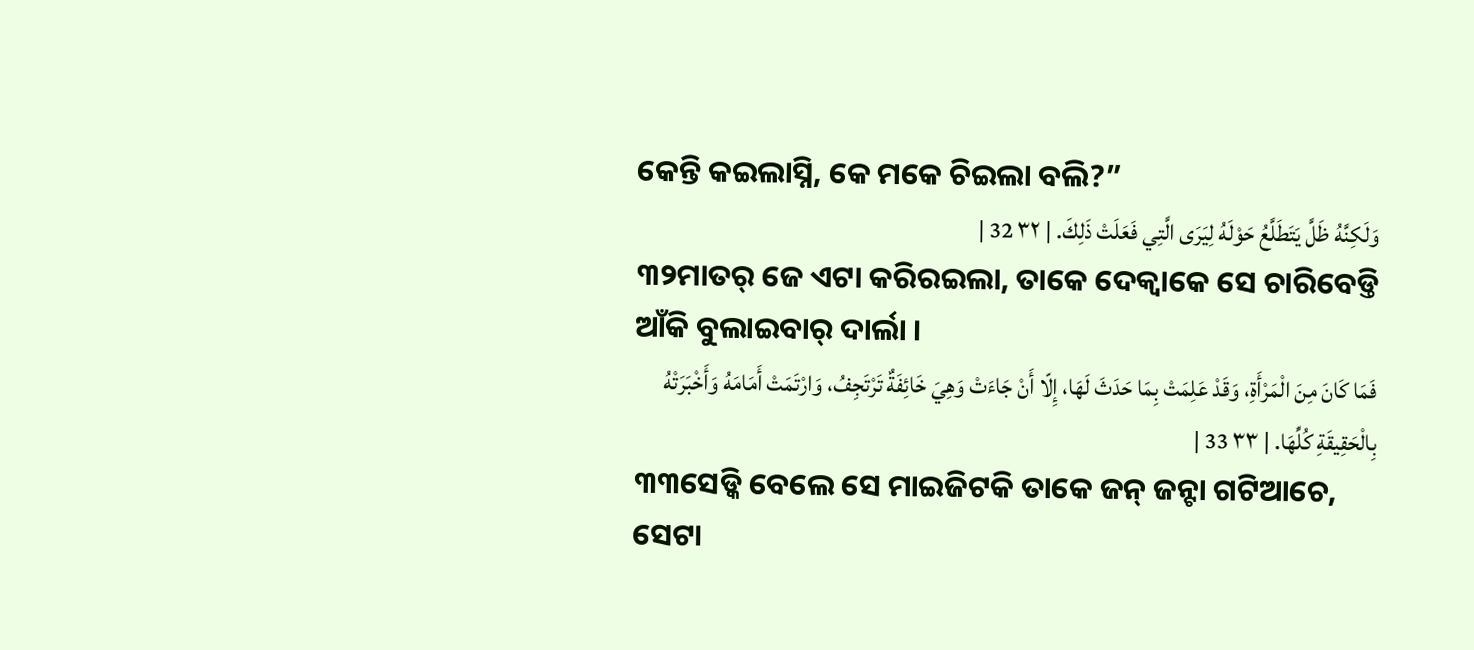କେନ୍ତି କଇଲାସ୍ନି, କେ ମକେ ଚିଇଲା ବଲି?”
وَلَكِنَّهُ ظَلَّ يَتَطَلَّعُ حَوْلَهُ لِيَرَى الَّتِي فَعَلَتْ ذَلِكَ. | ٣٢ 32 |
୩୨ମାତର୍ ଜେ ଏଟା କରିରଇଲା, ତାକେ ଦେକ୍ବାକେ ସେ ଚାରିବେଡ୍ତି ଆଁକି ବୁଲାଇବାର୍ ଦାର୍ଲା ।
فَمَا كَانَ مِنَ الْمَرْأَةِ، وَقَدْ عَلِمَتْ بِمَا حَدَثَ لَهَا، إِلّا أَنْ جَاءَتْ وَهِيَ خَائِفَةٌ تَرْتَجِفُ، وَارْتَمَتْ أَمَامَهُ وَأَخْبَرَتْهُ بِالْحَقِيقَةِ كُلِّهَا. | ٣٣ 33 |
୩୩ସେଡ୍କି ବେଲେ ସେ ମାଇଜିଟକି ତାକେ ଜନ୍ ଜନ୍ଟା ଗଟିଆଚେ, ସେଟା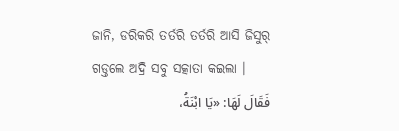ଜାନି, ଡରିକରି ତର୍ତରି ତର୍ତରି ଆସି ଜିସୁର୍ ଗଡ୍ତଲେ ଅଦ୍ରି ସବୁ ସତ୍କାତା କଇଲା ।
فَقَالَ لَهَا: «يَا ابْنَةُ،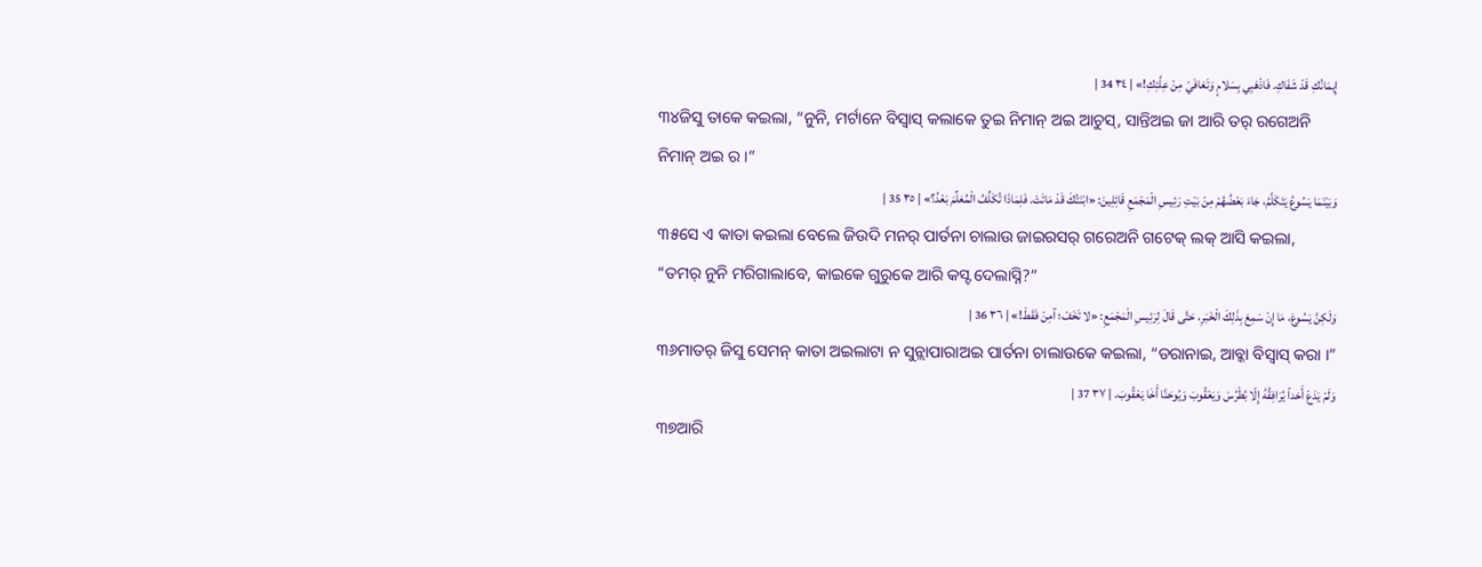إِيمَانُكِ قَدْ شَفَاكِ. فَاذْهَبِي بِسَلامٍ وَتَعَافَيْ مِنْ عِلَّتِكِ!» | ٣٤ 34 |
୩୪ଜିସୁ ତାକେ କଇଲା, “ନୁନି, ମର୍ଟାନେ ବିସ୍ବାସ୍ କଲାକେ ତୁଇ ନିମାନ୍ ଅଇ ଆଚୁସ୍, ସାନ୍ତିଅଇ ଜା ଆରି ତର୍ ରଗେଅନି ନିମାନ୍ ଅଇ ର ।”
وَبَيْنَمَا يَسُوعُ يَتَكَلَّمُ، جَاءَ بَعْضُهُمْ مِنْ بَيْتِ رَئِيسِ الْمَجْمَعِ قَائِلِينَ: «ابْنَتُكَ قَدْ مَاتَتْ. فَلِمَاذَا تُكَلِّفُ الْمُعَلِّمَ بَعْدُ؟» | ٣٥ 35 |
୩୫ସେ ଏ କାତା କଇଲା ବେଲେ ଜିଉଦି ମନର୍ ପାର୍ତନା ଚାଲାଉ ଜାଇରସର୍ ଗରେଅନି ଗଟେକ୍ ଲକ୍ ଆସି କଇଲା, “ତମର୍ ନୁନି ମରିଗାଲାବେ, କାଇକେ ଗୁରୁକେ ଆରି କସ୍ଟ ଦେଲାସ୍ନି?”
وَلَكِنَّ يَسُوعَ، مَا إِنْ سَمِعَ بِذَلِكَ الْخَبَرِ، حَتَّى قَالَ لِرَئِيسِ الْمَجْمَعِ: «لا تَخَفْ؛ آمِنْ فَقَطْ!» | ٣٦ 36 |
୩୬ମାତର୍ ଜିସୁ ସେମନ୍ କାତା ଅଇଲାଟା ନ ସୁନ୍ଲାପାରାଅଇ ପାର୍ତନା ଚାଲାଉକେ କଇଲା, “ଡରାନାଇ, ଆବ୍କା ବିସ୍ବାସ୍ କରା ।”
وَلَمْ يَدَعْ أَحَداً يُرَافِقُهُ إِلّا بُطْرُسَ وَيَعْقُوبَ وَيُوحَنَّا أَخَا يَعْقُوبَ. | ٣٧ 37 |
୩୭ଆରି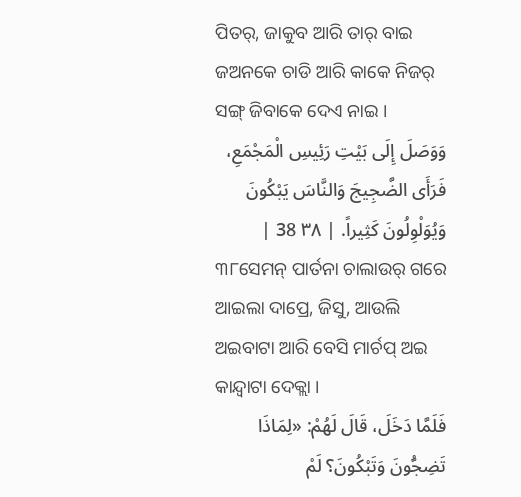ପିତର୍, ଜାକୁବ ଆରି ତାର୍ ବାଇ ଜଅନକେ ଚାଡି ଆରି କାକେ ନିଜର୍ ସଙ୍ଗ୍ ଜିବାକେ ଦେଏ ନାଇ ।
وَوَصَلَ إِلَى بَيْتِ رَئِيسِ الْمَجْمَعِ، فَرَأَى الضَّجِيجَ وَالنَّاسَ يَبْكُونَ وَيُوَلْوِلُونَ كَثِيراً. | ٣٨ 38 |
୩୮ସେମନ୍ ପାର୍ତନା ଚାଲାଉର୍ ଗରେ ଆଇଲା ଦାପ୍ରେ, ଜିସୁ, ଆଉଲି ଅଇବାଟା ଆରି ବେସି ମାର୍ଚପ୍ ଅଇ କାନ୍ଦ୍ବାଟା ଦେକ୍ଲା ।
فَلَمَّا دَخَلَ، قَالَ لَهُمْ: «لِمَاذَا تَضِجُّونَ وَتَبْكُونَ؟ لَمْ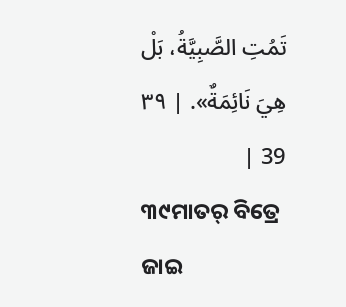تَمُتِ الصَّبِيَّةُ، بَلْ هِيَ نَائِمَةٌ». | ٣٩ 39 |
୩୯ମାତର୍ ବିତ୍ରେ ଜାଇ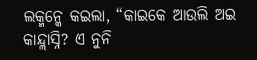ଲକ୍ମନ୍କେ କଇଲା, “କାଇକେ ଆଉଲି ଅଇ କାନ୍ଦ୍ଲାସ୍ନି? ଏ ନୁନି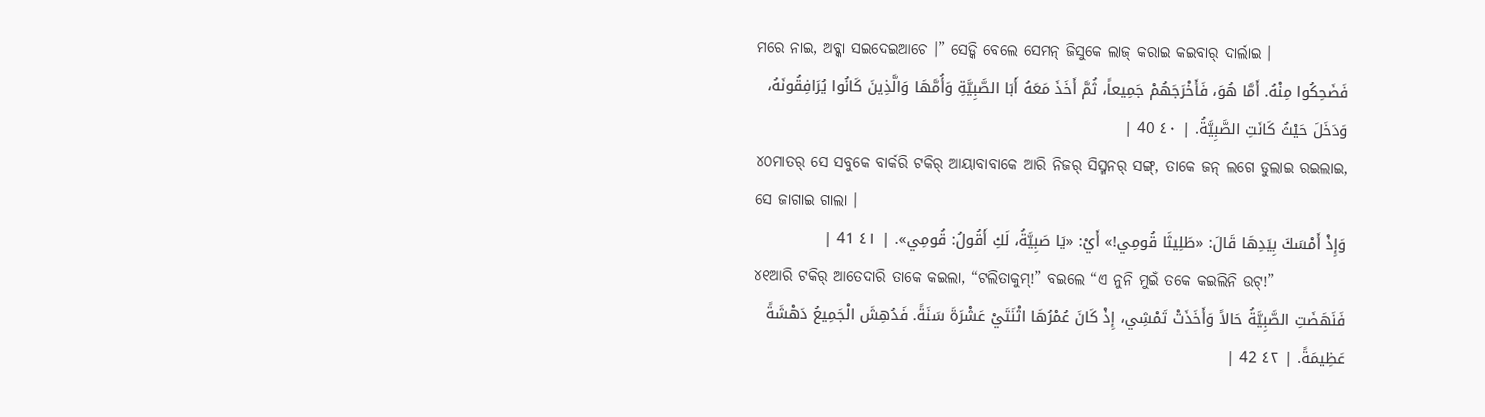ମରେ ନାଇ, ଅବ୍କା ସଇଦେଇଆଚେ ।” ସେଡ୍କି ବେଲେ ସେମନ୍ ଜିସୁକେ ଲାଜ୍ କରାଇ କଇବାର୍ ଦାର୍ଲାଇ ।
فَضَحِكُوا مِنْهُ. أَمَّا هُوَ، فَأَخْرَجَهُمْ جَمِيعاً، ثُمَّ أَخَذَ مَعَهُ أَبَا الصَّبِيَّةِ وَأُمَّهَا وَالَّذِينَ كَانُوا يُرَافِقُونَهُ، وَدَخَلَ حَيْثُ كَانَتِ الصَّبِيَّةُ. | ٤٠ 40 |
୪୦ମାତର୍ ସେ ସବୁକେ ବାର୍କରି ଟକିର୍ ଆୟାବାବାକେ ଆରି ନିଜର୍ ସିସ୍ମନର୍ ସଙ୍ଗ୍, ତାକେ ଜନ୍ ଲଗେ ଡୁଲାଇ ରଇଲାଇ, ସେ ଜାଗାଇ ଗାଲା ।
وَإِذْ أَمْسَكَ بِيَدِهَا قَالَ: «طَلِيثَا قُومِي!» أَيْ: «يَا صَبِيَّةُ، لَكِ أَقُولُ: قُومِي». | ٤١ 41 |
୪୧ଆରି ଟକିର୍ ଆତେଦାରି ତାକେ କଇଲା, “ଟଲିତାକୁମ୍!” ବଇଲେ “ଏ ନୁନି ମୁଇଁ ତକେ କଇଲିନି ଉଟ୍!”
فَنَهَضَتِ الصَّبِيَّةُ حَالاً وَأَخَذَتْ تَمْشِي، إِذْ كَانَ عُمْرُهَا اثْنَتَيْ عَشْرَةَ سَنَةً. فَدُهِشَ الْجَمِيعُ دَهْشَةً عَظِيمَةً. | ٤٢ 42 |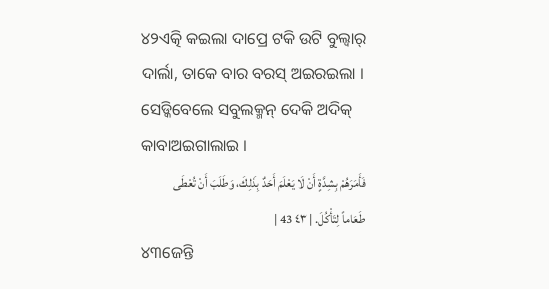୪୨ଏତ୍କି କଇଲା ଦାପ୍ରେ ଟକି ଉଟି ବୁଲ୍ବାର୍ ଦାର୍ଲା, ତାକେ ବାର ବରସ୍ ଅଇରଇଲା । ସେଡ୍କିବେଲେ ସବୁଲକ୍ମନ୍ ଦେକି ଅଦିକ୍ କାବାଅଇଗାଲାଇ ।
فَأَمَرَهُمْ بِشِدَّةٍ أَنْ لَا يَعْلَمَ أَحَدٌ بِذَلِكَ، وَطَلَبَ أَنْ تُعْطَى طَعَاماً لِتَأْكُلَ. | ٤٣ 43 |
୪୩ଜେନ୍ତି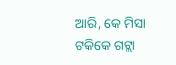ଆରି, କେ ମିସା ଟକିକେ ଗଟ୍ଲା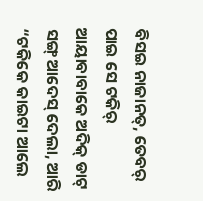ବିସଇ ନାଜାନତ୍, ତେବର୍ ପାଇ ସେ ଟକିର୍ ଆୟାବାବାକେ ଅଦିକ୍ ଡାଟ୍ ସଙ୍ଗ୍ ଆଦେସ୍ ଦେଲା, ଆରି “ଟକିକେ କାଇଟା ଆଲେ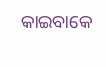କାଇବାକେ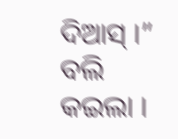ଦିଆସ୍ ।” ବଲି କଇଲା ।